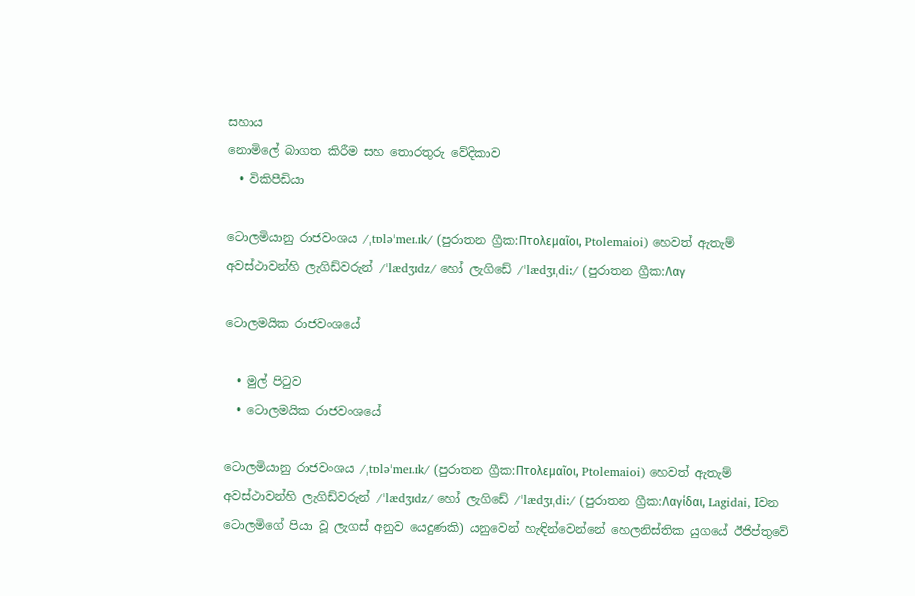සහාය
නොමිලේ බාගත කිරීම සහ තොරතුරු වේදිකාව
  • විකිපීඩියා

ටොලමියානු රාජවංශය /ˌtɒləˈmeɪ.ɪk/ (පුරාතන ග්‍රීක:Πτολεμαῖοι, Ptolemaioi) හෙවත් ඇතැම් අවස්ථාවන්හි ලැගිඩ්වරුන් /ˈlædʒɪdz/ හෝ ලැගිඩේ /ˈlædʒɪˌdiː/ (පුරාතන ග්‍රීක:Λαγ

ටොලමයික රාජවංශයේ

  • මුල් පිටුව
  • ටොලමයික රාජවංශයේ

ටොලමියානු රාජවංශය /ˌtɒləˈmeɪ.ɪk/ (පුරාතන ග්‍රීක:Πτολεμαῖοι, Ptolemaioi) හෙවත් ඇතැම් අවස්ථාවන්හි ලැගිඩ්වරුන් /ˈlædʒɪdz/ හෝ ලැගිඩේ /ˈlædʒɪˌdiː/ (පුරාතන ග්‍රීක:Λαγίδαι, Lagidai, Iවන ටොලමිගේ පියා වූ ලැගස් අනුව යෙදුණකි) යනුවෙන් හැඳින්වෙන්නේ හෙලනිස්තික යුගයේ ඊජිප්තුවේ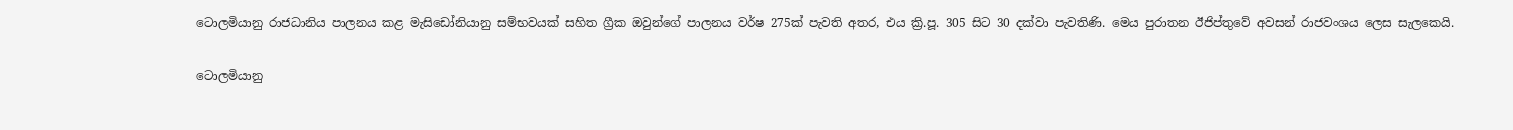ටොලමියානු රාජධානිය පාලනය කළ මැසිඩෝනියානු සම්භවයක් සහිත ග්‍රීක ඔවුන්ගේ පාලනය වර්ෂ 275ක් පැවති අතර, එය ක්‍රි.පූ. 305 සිට 30 දක්වා පැවතිණි. මෙය පුරාතන ඊජිප්තුවේ අවසන් රාජවංශය ලෙස සැලකෙයි.

ටොලමියානු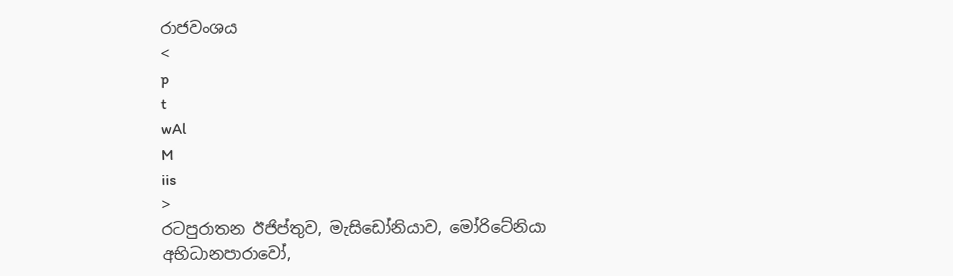රාජවංශය
<
p
t
wAl
M
iis
>
ර‍ටපුරාතන ඊජිප්තුව, මැසිඩෝනියාව, මෝරිටේනියා
අභිධානපාරාවෝ,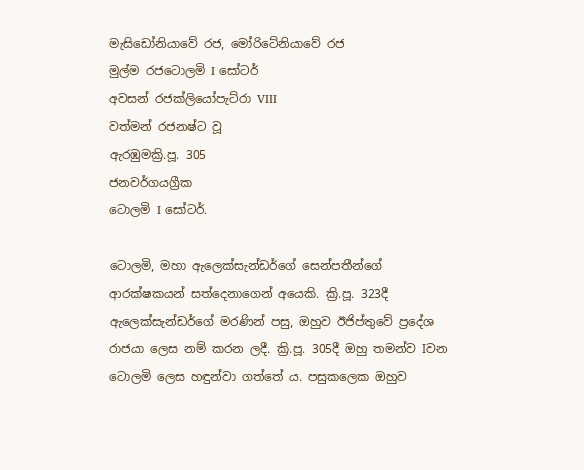මැසිඩෝනියාවේ රජ, මෝරිටේනියාවේ රජ
මුල්ම රජටොලමි I සෝටර්
අවසන් රජක්ලියෝපැට්රා VIII
වත්මන් රජනෂ්ට වූ
ඇරඹුමක්‍රි.පූ. 305
ජනවර්ගයග්‍රීක
ටොලමි I සෝටර්.

ටොලමි, මහා ඇලෙක්සැන්ඩර්ගේ සෙන්පතීන්ගේ ආරක්ෂකයන් සත්දෙනාගෙන් අයෙකි. ක්‍රි.පූ. 323දී ඇලෙක්සැන්ඩර්ගේ මරණින් පසු, ඔහුව ඊජිප්තුවේ ප්‍රදේශ රාජයා ලෙස නම් කරන ලදී. ක්‍රි.පූ. 305දී ඔහු තමන්ව Iවන ටොලමි ලෙස හඳුන්වා ගත්තේ ය. පසුකලෙක ඔහුව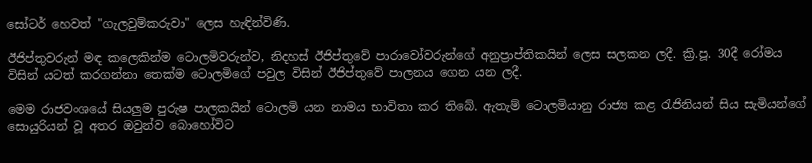සෝටර් හෙවත් "ගැලවුම්කරුවා" ලෙස හැඳින්විණි.

ඊජිප්තුවරුන් මඳ කලෙකින්ම ටොලමිවරුන්ව, නිදහස් ඊජිප්තුවේ පාරාවෝවරුන්ගේ අනුප්‍රාප්තිකයින් ලෙස සලකන ලදී. ක්‍රි.පූ. 30දී රෝමය විසින් යටත් කරගන්නා තෙක්ම ටොලමිගේ පවුල විසින් ඊජිප්තුවේ පාලනය ගෙන යන ලදී.

මෙම රාජවංශයේ සියලුම පුරුෂ පාලකයින් ටොලමි යන නාමය භාවිතා කර තිබේ. ඇතැම් ටොලමියානු රාජ්‍ය කළ රැජිනියන් සිය සැමියන්ගේ සොයුරියන් වූ අතර ඔවුන්ව බොහෝවිට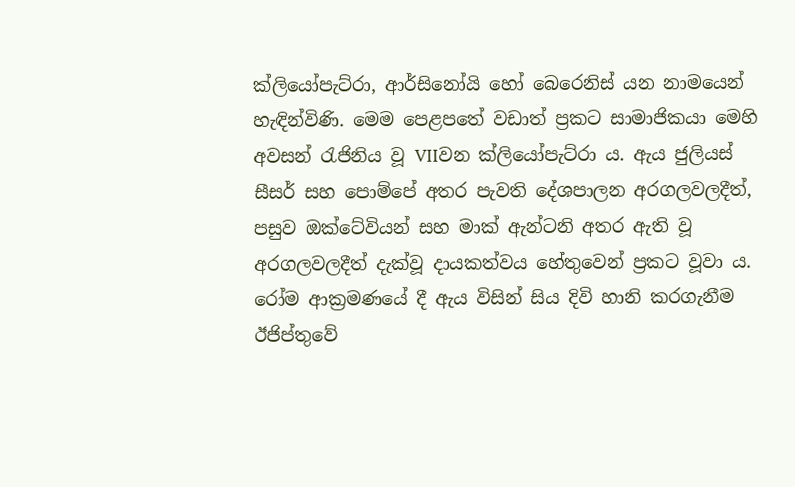ක්ලියෝපැට්රා, ආර්සිනෝයි හෝ බෙරෙනිස් යන නාමයෙන් හැඳින්විණි. මෙම පෙළපතේ වඩාත් ප්‍රකට සාමාජිකයා මෙහි අවසන් රැජිනිය වූ VIIවන ක්ලියෝපැට්රා ය. ඇය ජුලියස් සීසර් සහ පොම්පේ අතර පැවති දේශපාලන අරගලවලදීත්, පසුව ඔක්ටේවියන් සහ මාක් ඇන්ටනි අතර ඇති වූ අරගලවලදීත් දැක්වූ දායකත්වය හේතුවෙන් ප්‍රකට වූවා ය. රෝම ආක්‍රමණයේ දී ඇය විසින් සිය දිවි හානි කරගැනීම ඊජිප්තුවේ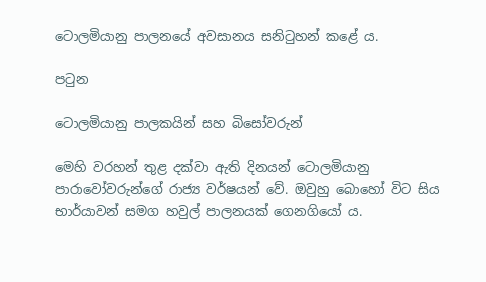ටොලමියානු පාලනයේ අවසානය සනිටුහන් කළේ ය.

පටුන

ටොලමියානු පාලකයින් සහ බිසෝවරුන්

මෙහි වරහන් තුළ දක්වා ඇති දිනයන් ටොලමියානු පාරාවෝවරුන්ගේ රාජ්‍ය වර්ෂයන් වේ. ඔවුහු බොහෝ විට සිය භාර්යාවන් සමග හවුල් පාලනයක් ගෙනගියෝ ය.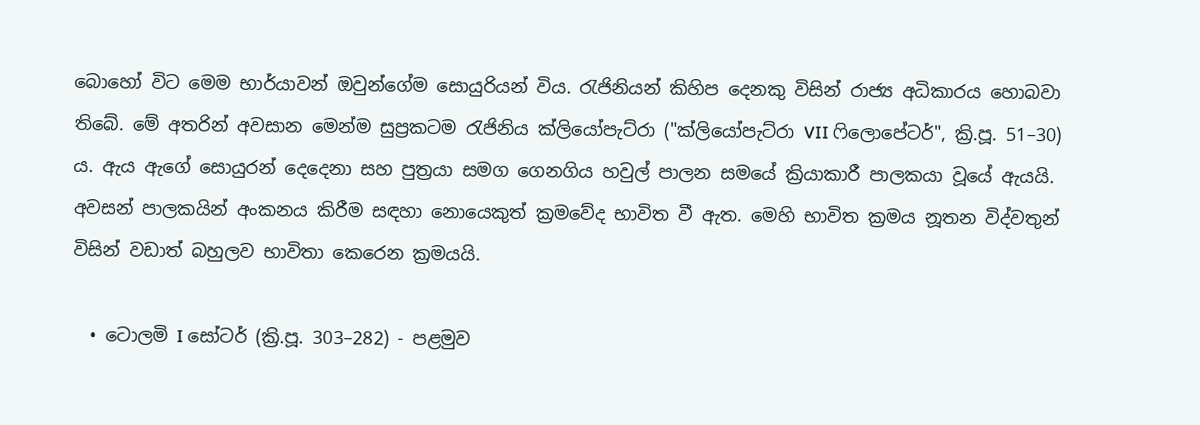බොහෝ විට මෙම භාර්යාවන් ඔවුන්ගේම සොයුරියන් විය. රැජිනියන් කිහිප දෙනකු විසින් රාජ්‍ය අධිකාරය හොබවා තිබේ. මේ අතරින් අවසාන මෙන්ම සුප්‍රකටම රැජිනිය ක්ලියෝපැට්රා ("ක්ලියෝපැට්රා VII ෆිලොපේටර්", ක්‍රි.පූ. 51–30) ය. ඇය ඇගේ සොයුරන් දෙදෙනා සහ පුත්‍රයා සමග ගෙනගිය හවුල් පාලන සමයේ ක්‍රියාකාරී පාලකයා වූයේ ඇයයි. අවසන් පාලකයින් අංකනය කිරීම සඳහා නොයෙකුත් ක්‍රමවේද භාවිත වී ඇත. මෙහි භාවිත ක්‍රමය නූතන විද්වතුන් විසින් වඩාත් බහුලව භාවිතා කෙරෙන ක්‍රමයයි.

  • ටොලමි I සෝටර් (ක්‍රි.පූ. 303–282) - පළමුව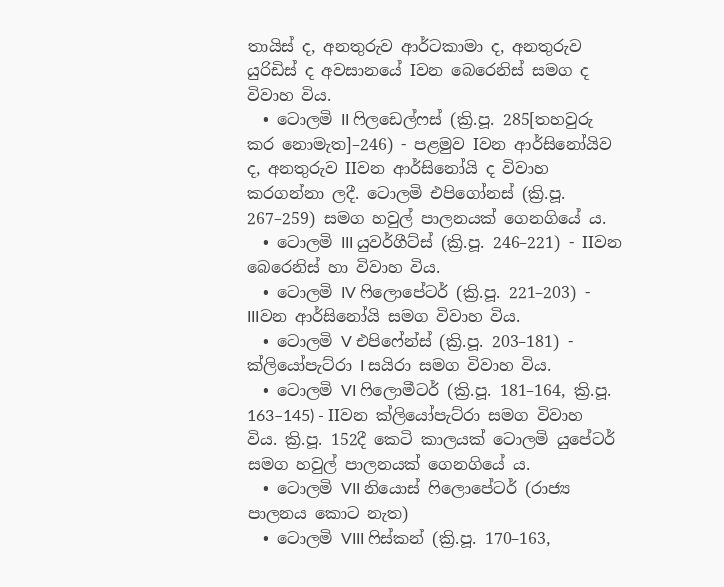තායිස් ද, අනතුරුව ආර්ටකාමා ද, අනතුරුව යුරිඩිස් ද අවසානයේ Iවන බෙරෙනිස් සමග ද විවාහ විය.
  • ටොලමි II ෆිලඩෙල්ෆස් (ක්‍රි.පූ. 285[තහවුරු කර නොමැත]–246) - පළමුව Iවන ආර්සිනෝයිව ද, අනතුරුව IIවන ආර්සිනෝයි ද විවාහ කරගන්නා ලදී. ටොලමි එපිගෝනස් (ක්‍රි.පූ. 267–259) සමග හවුල් පාලනයක් ගෙනගියේ ය.
  • ටොලමි III යුවර්ගීට්ස් (ක්‍රි.පූ. 246–221) - IIවන බෙරෙනිස් හා විවාහ විය.
  • ටොලමි IV ෆිලොපේටර් (ක්‍රි.පූ. 221–203) - IIIවන ආර්සිනෝයි සමග විවාහ විය.
  • ටොලමි V එපිෆේන්ස් (ක්‍රි.පූ. 203–181) - ක්ලියෝපැට්රා I සයිරා සමග විවාහ විය.
  • ටොලමි VI ෆිලොමීටර් (ක්‍රි.පූ. 181–164, ක්‍රි.පූ. 163–145) - IIවන ක්ලියෝපැට්රා සමග විවාහ විය. ක්‍රි.පූ. 152දී කෙටි කාලයක් ටොලමි යුපේටර් සමග හවුල් පාලනයක් ගෙනගියේ ය.
  • ටොලමි VII නියොස් ෆිලොපේටර් (රාජ්‍ය පාලනය කොට නැත)
  • ටොලමි VIII ෆිස්කන් (ක්‍රි.පූ. 170–163,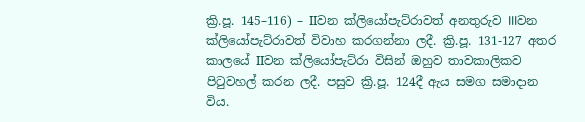ක්‍රි.පූ. 145–116) – IIවන ක්ලියෝපැට්රාවත් අනතුරුව IIIවන ක්ලියෝපැට්රාවත් විවාහ කරගන්නා ලදී. ක්‍රි.පූ. 131-127 අතර කාලයේ IIවන ක්ලියෝපැට්රා විසින් ඔහුව තාවකාලිකව පිටුවහල් කරන ලදී. පසුව ක්‍රි.පූ. 124දී ඇය සමග සමාදාන විය.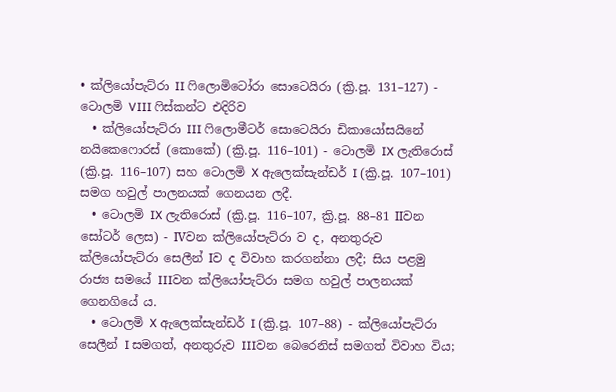• ක්ලියෝපැට්රා II ෆිලොමිටෝරා සොටෙයිරා (ක්‍රි.පූ. 131–127) - ටොලමි VIII ෆිස්කන්ට එදිරිව
  • ක්ලියෝපැට්රා III ෆිලොමීටර් සොටෙයිරා ඩිකායෝසයිනේ නයිකෙෆොරස් (කොකේ) (ක්‍රි.පූ. 116–101) - ටොලමි IX ලැතිරොස් (ක්‍රි.පූ. 116–107) සහ ටොලමි X ඇලෙක්සැන්ඩර් I (ක්‍රි.පූ. 107–101) සමග හවුල් පාලනයක් ගෙනයන ලදී.
  • ටොලමි IX ලැතිරොස් (ක්‍රි.පූ. 116–107, ක්‍රි.පූ. 88–81 IIවන සෝටර් ලෙස) - IVවන ක්ලියෝපැට්රා ව ද, අනතුරුව ක්ලියෝපැට්රා සෙලීන් Iව ද විවාහ කරගන්නා ලදී; සිය පළමු රාජ්‍ය සමයේ IIIවන ක්ලියෝපැට්රා සමග හවුල් පාලනයක් ගෙනගියේ ය.
  • ටොලමි X ඇලෙක්සැන්ඩර් I (ක්‍රි.පූ. 107–88) - ක්ලියෝපැට්රා සෙලීන් I සමගත්, අනතුරුව ‍IIIවන බෙරෙනිස් සමගත් විවාහ විය;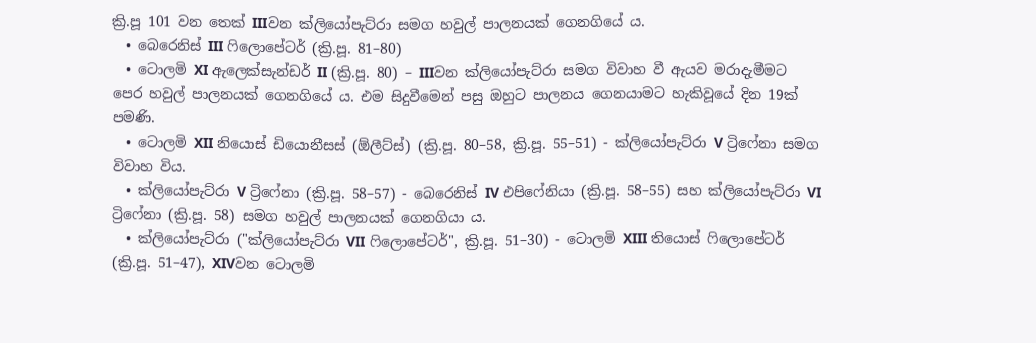ක්‍රි.පූ 101 වන තෙක් IIIවන ක්ලියෝපැට්රා සමග හවුල් පාලනයක් ගෙනගියේ ය.
  • බෙරෙනිස් III ෆිලොපේටර් (ක්‍රි.පූ. 81–80)
  • ටොලමි XI ඇලෙක්සැන්ඩර් II (ක්‍රි.පූ‍. 80) – IIIවන ක්ලියෝපැට්රා සමග විවාහ වී ඇයව මරාදැමීමට පෙර හවුල් පාලනයක් ගෙනගියේ ය. එම සිදුවීමෙන් පසු ඔහුට පාලනය ගෙනයාමට හැකිවූයේ දින 19ක් පමණි.
  • ටොලමි XII නියොස් ඩියොනීසස් (ඕලීට්ස්) (ක්‍රි.පූ. 80–58, ක්‍රි.පූ. 55–51) - ක්ලියෝපැට්රා V ට්‍රිෆේනා සමග විවාහ විය.
  • ක්ලියෝපැට්රා V ට්‍රිෆේනා (ක්‍රි.පූ. 58–57) - බෙරෙනිස් IV එපිෆේනියා (ක්‍රි.පූ. 58–55) සහ ක්ලියෝපැට්රා VI ට්‍රිෆේනා (ක්‍රි.පූ. 58) සමග හවුල් පාලනයක් ගෙනගියා ය.
  • ක්ලියෝපැට්රා ("ක්ලියෝපැට්රා VII ෆිලොපේටර්", ක්‍රි.පූ. 51–30) - ටොලමි XIII තියොස් ෆිලොපේටර් (ක්‍රි.පූ. 51–47), XIVවන ටොලමි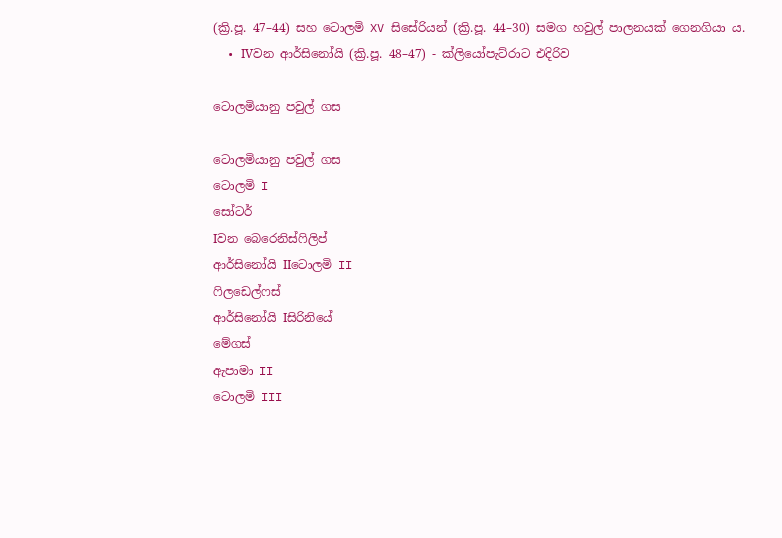(ක්‍රි.පූ. 47–44) සහ ටොලමි XV සිසේරියන් (ක්‍රි.පූ. 44–30) සමග හවුල් පාලනයක් ගෙනගියා ය.
  • IVවන ආර්සිනෝයි (ක්‍රි.පූ. 48–47) - ක්ලියෝපැට්රාට එදිරිව

ටොලමියානු පවුල් ගස

ටොලමියානු පවුල් ගස
ටොලමි I
සෝටර්
Iවන බෙරෙනිස්ෆිලිප්
ආර්සිනෝයි IIටොලමි II
ෆිලඩෙල්ෆස්
ආර්සිනෝයි Iසිරිනියේ
මේගස්
ඇපාමා II
ටොලමි III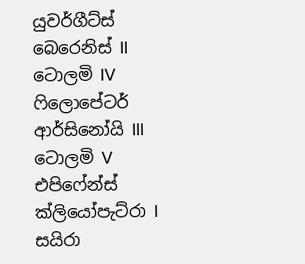යුවර්ගීට්ස්
බෙරෙනිස් II
ටොලමි IV
ෆිලොපේටර්
ආර්සිනෝයි III
ටොලමි V
එපිෆේන්ස්
ක්ලියෝපැට්රා I
සයිරා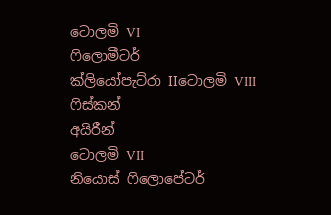ටොලමි VI
ෆිලොමීටර්
ක්ලියෝපැට්රා IIටොලමි VIII
ෆිස්කන්
අයිරීන්
ටොලමි VII
නියොස් ෆිලොපේටර්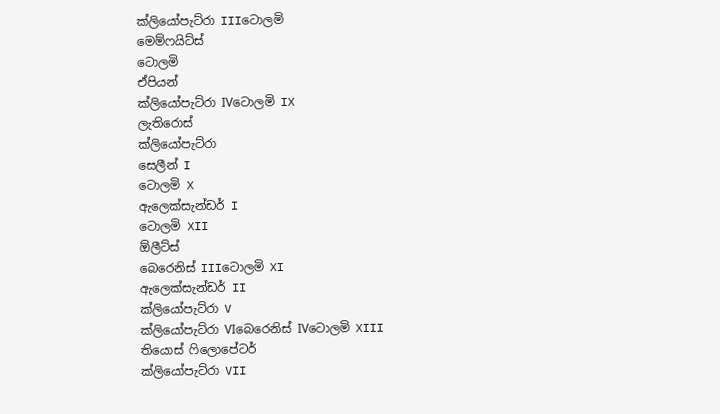ක්ලියෝපැට්රා IIIටොලමි
මෙම්ෆයිට්ස්
ටොලමි
ඒපියන්
ක්ලියෝපැට්රා IVටොලමි IX
ලැතිරොස්
ක්ලියෝපැ‍ට්රා
සෙලීන් I
ටොලමි X
ඇලෙක්සැන්ඩර් I
ටොලමි XII
ඕලීට්ස්
බෙරෙනිස් IIIටොලමි XI
ඇලෙක්සැන්ඩර් II
ක්ලියෝපැට්රා V
ක්ලියෝපැට්රා VIබෙරෙනිස් IVටොලමි XIII
තියොස් ෆිලොපේටර්
ක්ලියෝපැට්රා VII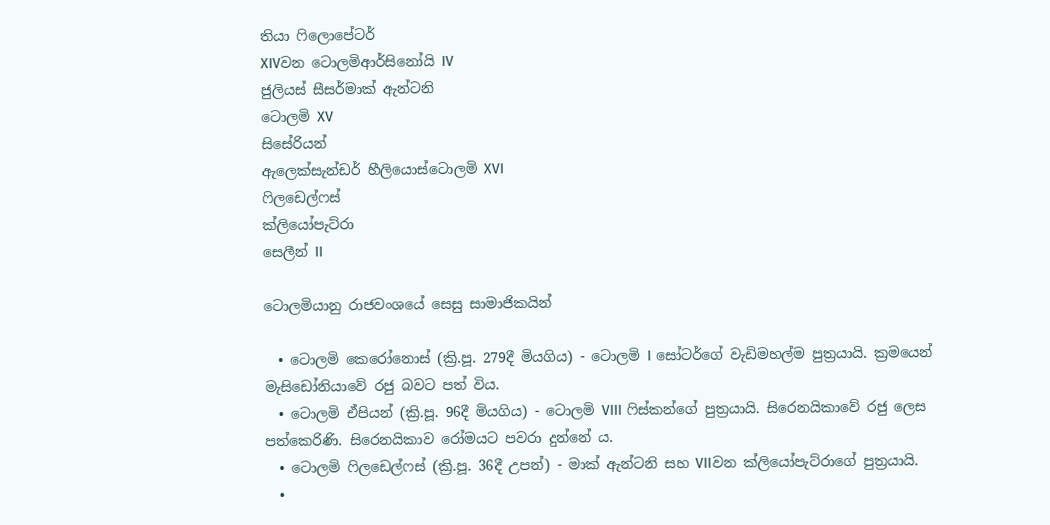තියා ෆිලොපේටර්
XIVවන ටොලමිආර්සිනෝයි IV
ජුලියස් සීසර්මාක් ඇන්ටනි
ටොලමි XV
සිසේරියන්
ඇලෙක්සැන්ඩර් හීලියොස්ටොලමි XVI
ෆිලඩෙල්ෆස්
ක්ලියෝපැට්රා
සෙලීන් II

ටොලමියානු රාජවංශයේ සෙසු සාමාජිකයින්

  • ටොලමි කෙරෝනොස් (ක්‍රි.පූ. 279දී මියගිය) - ටොලමි I සෝටර්ගේ වැඩිමහල්ම පුත්‍රයායි. ක්‍රමයෙන් මැසිඩෝනියාවේ රජු බවට පත් විය.
  • ටොලමි ඒපියන් (ක්‍රි.පූ. 96දී මියගිය) - ටොලමි VIII ෆිස්කන්ගේ පුත්‍රයායි. සිරෙනයිකාවේ රජු ලෙස පත්කෙරිණි. සිරෙනයිකාව රෝමයට පවරා දුන්නේ ය.
  • ටොලමි ෆිලඩෙල්ෆස් (ක්‍රි.පූ. 36දී උපන්) - මාක් ඇන්ටනි සහ VIIවන ක්ලියෝපැට්රාගේ පුත්‍රයායි.
  •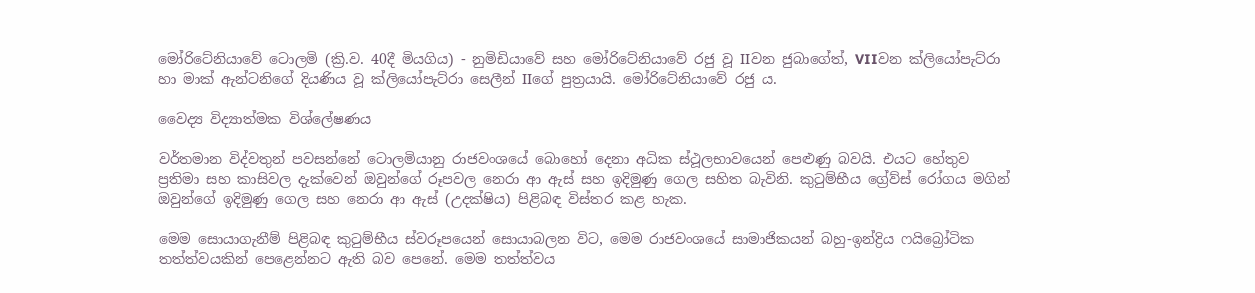මෝරිටේනියාවේ ටොලමි (ක්‍රි.ව. 40දී මියගිය) - නුමිඩියාවේ සහ මෝරිටේනියාවේ රජු වූ IIවන ජුබාගේත්, VIIවන ක්ලියෝපැට්රා හා මාක් ඇන්ටනිගේ දියණිය වූ ක්ලියෝපැට්රා සෙලීන් IIගේ පුත්‍රයායි. මෝරිටේනියාවේ රජු ය.

වෛද්‍ය විද්‍යාත්මක විශ්ලේෂණය

වර්තමාන විද්වතුන් පවසන්නේ ටොලමියානු රාජවංශයේ බොහෝ දෙනා අධික ස්ථූලභාවයෙන් පෙළුණු බවයි. එයට හේතුව ප්‍රතිමා සහ කාසිවල දැක්වෙන් ඔවුන්ගේ රූපවල නෙරා ආ ඇස් සහ ඉදිමුණු ගෙල සහිත බැවිනි. කුටුම්භීය ග්‍රේව්ස් රෝගය මගින් ඔවුන්ගේ ඉදිමුණු ගෙල සහ නෙරා ආ ඇස් (උදක්ෂිය) පිළිබඳ විස්තර කළ හැක.

මෙම සොයාගැනීම් පිළිබඳ කුටුම්භීය ස්වරූපයෙන් සොයාබලන විට, මෙම රාජවංශයේ සාමාජිකයන් බහු-ඉන්ද්‍රිය ෆයිබ්‍රෝටික තත්ත්වයකින් පෙළෙන්නට ඇති බව පෙනේ. මෙම තත්ත්වය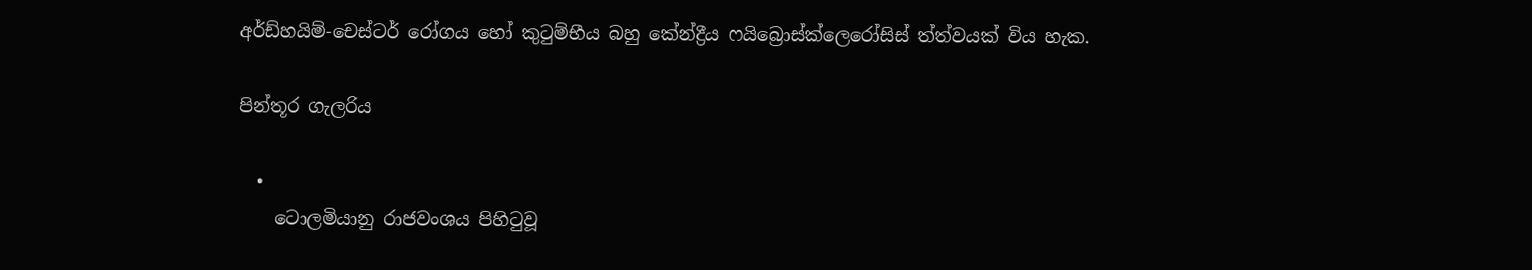අර්ඩ්හයිම්-චෙස්ටර් රෝගය හෝ කුටුම්භීය බහු කේන්ද්‍රීය ෆයිබ්‍රොස්‍ක්ලෙරෝසිස් ත්ත්වයක් විය හැක.

පින්තූර ගැලරිය

  •
    ටොලමියානු රාජවංශය පිහිටුවූ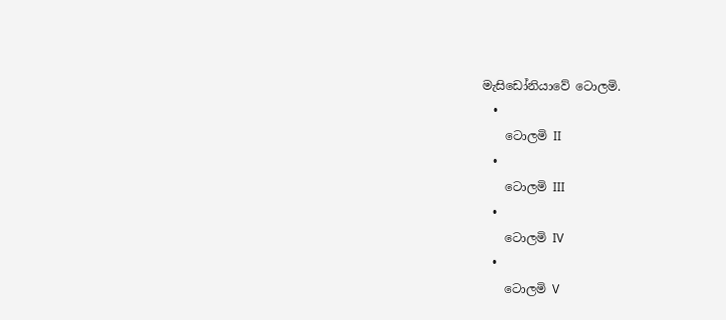මැසිඩෝනියාවේ ටොලමි.
  •
    ටොලමි II
  •
    ටොලමි III
  •
    ටොලමි IV
  •
    ටොලමි V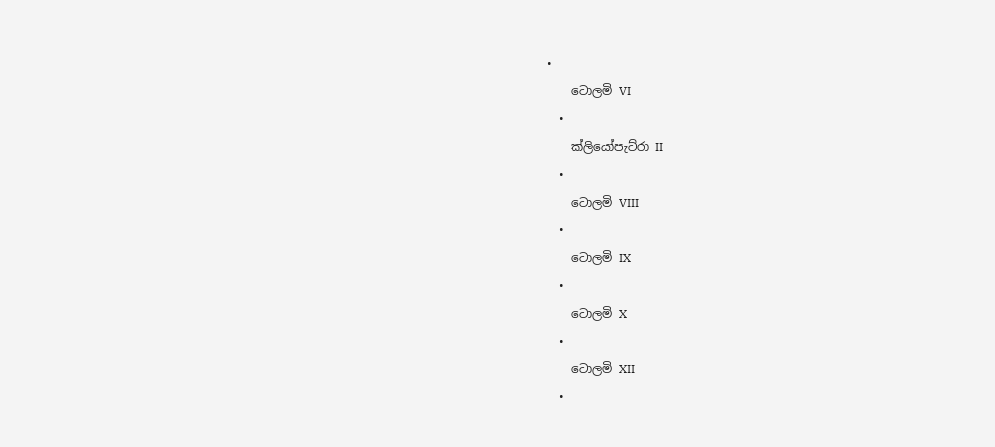•
    ටොලමි VI
  •
    ක්ලියෝපැට්රා II
  •
    ටොලමි VIII
  •
    ටොලමි IX
  •
    ටොලමි X
  •
    ටොලමි XII
  •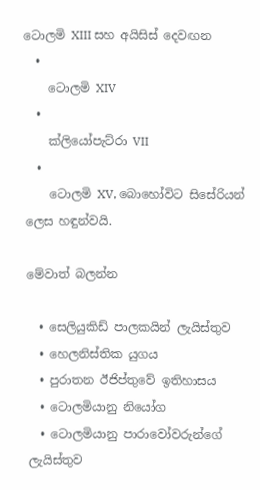ටොලමි XIII සහ අයිසිස් දෙවඟන
  •
    ටොලමි XIV
  •
    ක්ලියෝපැට්රා VII
  •
    ටොලමි XV, බොහෝවිට සිසේරියන් ලෙස හඳුන්වයි.

මේවාත් බලන්න

  • සෙලියුකිඩ් පාලකයින් ලැයිස්තුව
  • හෙලනිස්තික යුගය
  • පුරාතන ඊජිප්තුවේ ඉතිහාසය
  • ටොලමියානු නියෝග
  • ටොලමියානු පාරාවෝවරුන්ගේ ලැයිස්තුව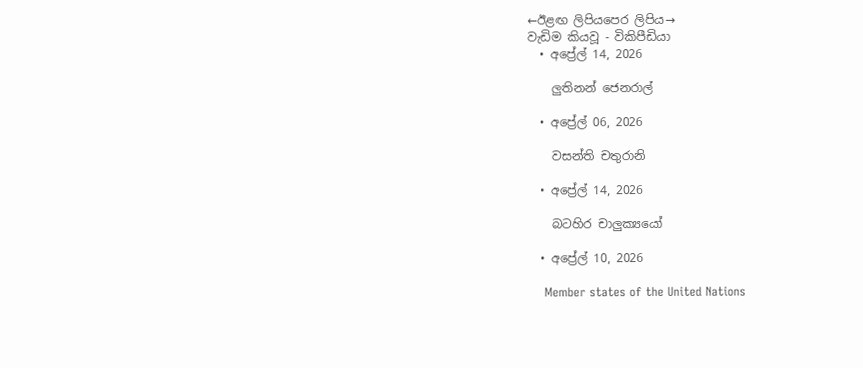←ඊළඟ ලිපියපෙර ලිපිය→
වැඩිම කියවූ - විකිපීඩියා
  • අප්‍රේල් 14, 2026

    ලුතිනන් ජෙනරාල්

  • අප්‍රේල් 06, 2026

    වසන්ති චතුරානි

  • අප්‍රේල් 14, 2026

    බටහිර චාලුක්‍යයෝ

  • අප්‍රේල් 10, 2026

    Member states of the United Nations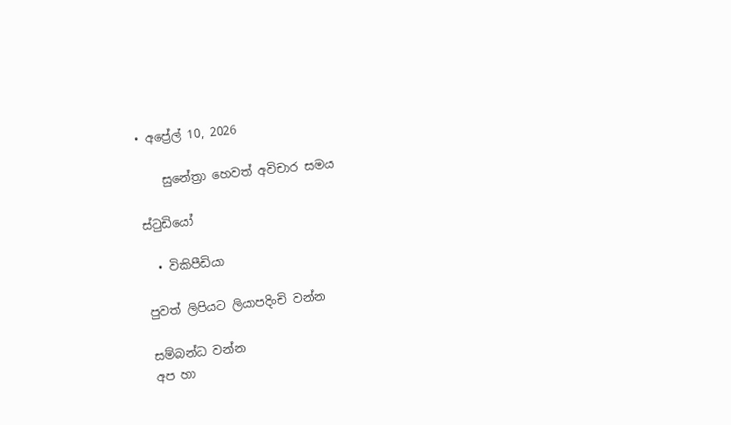• අප්‍රේල් 10, 2026

    සුනේත්‍රා හෙවත් අවිචාර සමය

ස්ටුඩියෝ

  • විකිපීඩියා

පුවත් ලිපියට ලියාපදිංචි වන්න

සම්බන්ධ වන්න
අප හා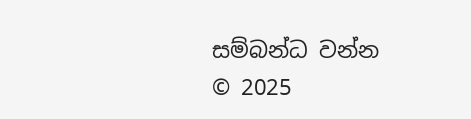සම්බන්ධ වන්න
© 2025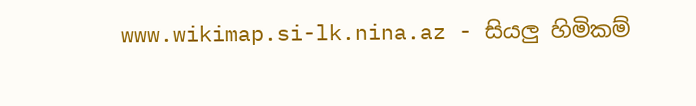www.wikimap.si-lk.nina.az - සියලු හිමිකම්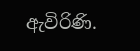ඇවිරිණි.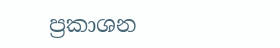ප්‍රකාශන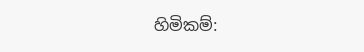හිමිකම්: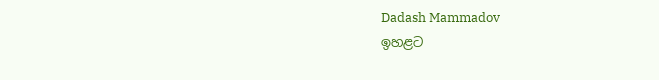Dadash Mammadov
ඉහළට